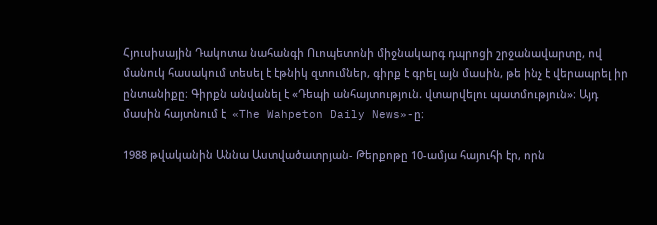Հյուսիսային Դակոտա նահանգի Ուոպետոնի միջնակարգ դպրոցի շրջանավարտը, ով մանուկ հասակում տեսել է էթնիկ զտումներ, գիրք է գրել այն մասին, թե ինչ է վերապրել իր ընտանիքը։ Գիրքն անվանել է «Դեպի անհայտություն. վտարվելու պատմություն»։ Այդ մասին հայտնում է  «The Wahpeton Daily News»-ը։

1988 թվականին Աննա Աստվածատրյան- Թերքոթը 10-ամյա հայուհի էր, որն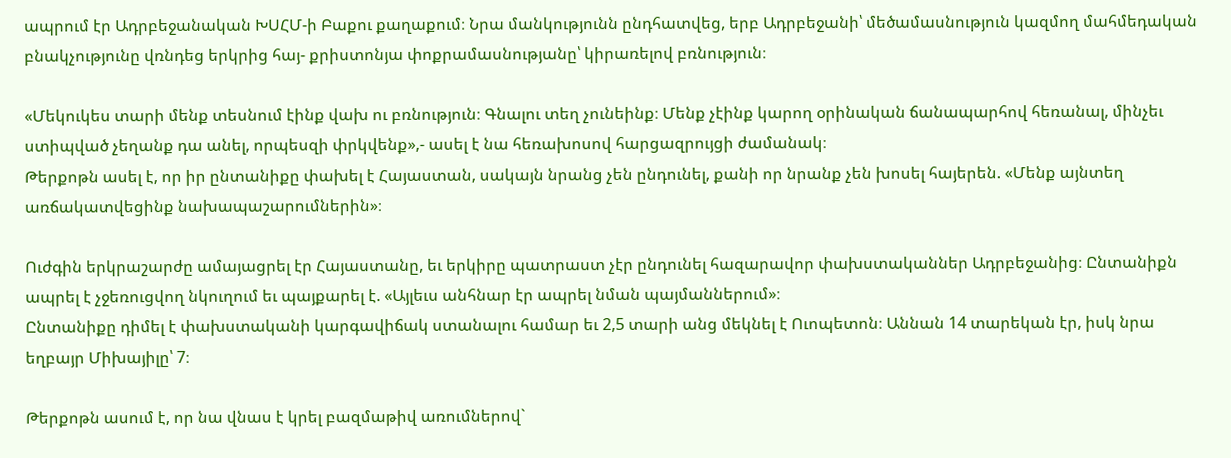ապրում էր Ադրբեջանական ԽՍՀՄ-ի Բաքու քաղաքում։ Նրա մանկությունն ընդհատվեց, երբ Ադրբեջանի՝ մեծամասնություն կազմող մահմեդական բնակչությունը վռնդեց երկրից հայ- քրիստոնյա փոքրամասնությանը՝ կիրառելով բռնություն։

«Մեկուկես տարի մենք տեսնում էինք վախ ու բռնություն։ Գնալու տեղ չունեինք։ Մենք չէինք կարող օրինական ճանապարհով հեռանալ, մինչեւ ստիպված չեղանք դա անել, որպեսզի փրկվենք»,- ասել է նա հեռախոսով հարցազրույցի ժամանակ։
Թերքոթն ասել է, որ իր ընտանիքը փախել է Հայաստան, սակայն նրանց չեն ընդունել, քանի որ նրանք չեն խոսել հայերեն. «Մենք այնտեղ առճակատվեցինք նախապաշարումներին»։

Ուժգին երկրաշարժը ամայացրել էր Հայաստանը, եւ երկիրը պատրաստ չէր ընդունել հազարավոր փախստականներ Ադրբեջանից։ Ընտանիքն ապրել է չջեռուցվող նկուղում եւ պայքարել է. «Այլեւս անհնար էր ապրել նման պայմաններում»։
Ընտանիքը դիմել է փախստականի կարգավիճակ ստանալու համար եւ 2,5 տարի անց մեկնել է Ուոպետոն։ Աննան 14 տարեկան էր, իսկ նրա եղբայր Միխայիլը՝ 7։

Թերքոթն ասում է, որ նա վնաս է կրել բազմաթիվ առումներով`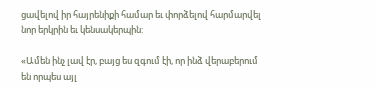ցավելով իր հայրենիքի համար եւ փորձելով հարմարվել նոր երկրին եւ կենսակերպին:

«Ամեն ինչ լավ էր, բայց ես զգում էի, որ ինձ վերաբերում են որպես այլ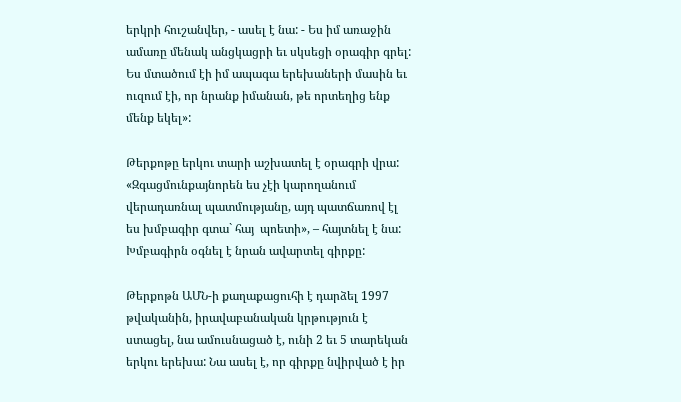երկրի հուշանվեր, - ասել է նա: - Ես իմ առաջին ամառը մենակ անցկացրի եւ սկսեցի օրագիր գրել: Ես մտածում էի իմ ապագա երեխաների մասին եւ ուզում էի, որ նրանք իմանան, թե որտեղից ենք մենք եկել»:

Թերքոթը երկու տարի աշխատել է օրագրի վրա: «Զգացմունքայնորեն ես չէի կարողանում վերադառնալ պատմությանը, այդ պատճառով էլ ես խմբագիր գտա` հայ  պոետի», – հայտնել է նա: Խմբագիրն օգնել է նրան ավարտել գիրքը:

Թերքոթն ԱՄՆ-ի քաղաքացուհի է դարձել 1997 թվականին, իրավաբանական կրթություն է ստացել, նա ամուսնացած է, ունի 2 եւ 5 տարեկան երկու երեխա: Նա ասել է, որ գիրքը նվիրված է իր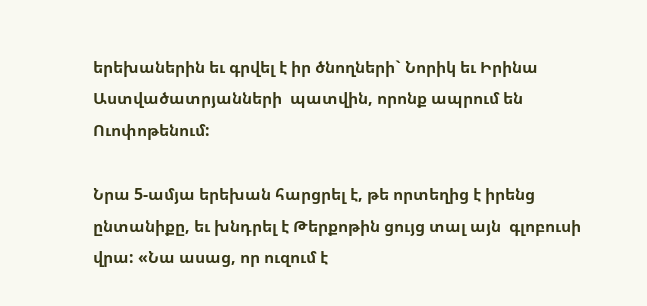երեխաներին եւ գրվել է իր ծնողների` Նորիկ եւ Իրինա Աստվածատրյանների  պատվին, որոնք ապրում են Ուոփոթենում:

Նրա 5-ամյա երեխան հարցրել է, թե որտեղից է իրենց ընտանիքը, եւ խնդրել է Թերքոթին ցույց տալ այն  գլոբուսի վրա: «Նա ասաց, որ ուզում է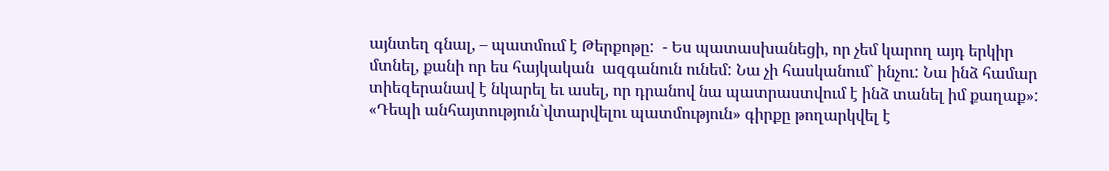այնտեղ գնալ, – պատմում է Թերքոթը:  - Ես պատասխանեցի, որ չեմ կարող այդ երկիր մտնել, քանի որ ես հայկական  ազգանուն ունեմ: Նա չի հասկանում` ինչու: Նա ինձ համար տիեզերանավ է նկարել եւ ասել, որ դրանով նա պատրաստվում է ինձ տանել իմ քաղաք»:
«Դեպի անհայտություն`վտարվելու պատմություն» գիրքը թողարկվել է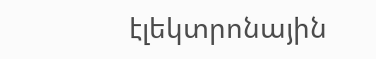էլեկտրոնային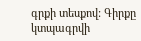գրքի տեսքով: Գիրքը կտպագրվի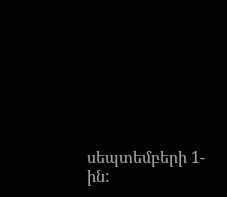սեպտեմբերի 1-ին: